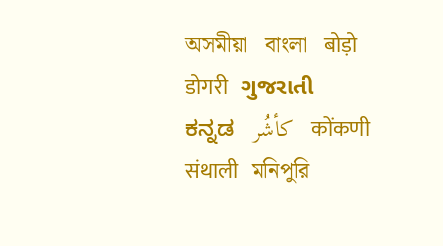অসমীয়া   বাংলা   बोड़ो   डोगरी   ગુજરાતી   ಕನ್ನಡ   كأشُر   कोंकणी   संथाली   মনিপুরি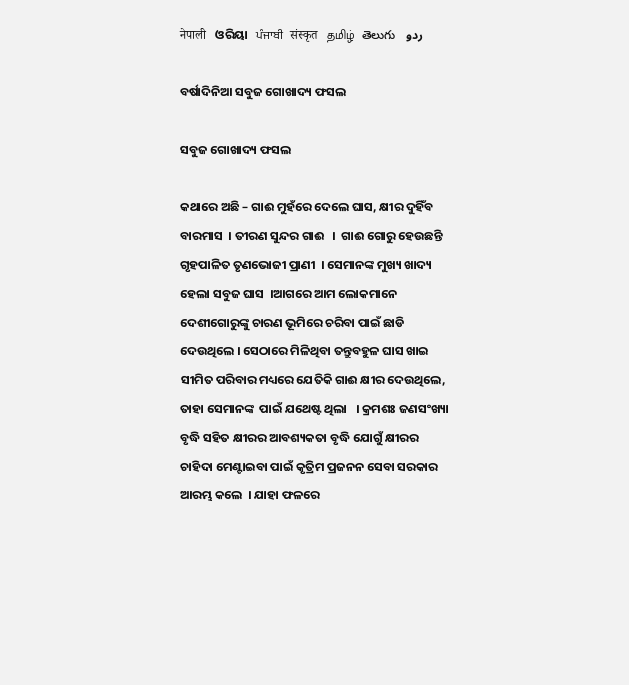नेपाली   ଓରିୟା   ਪੰਜਾਬੀ   संस्कृत   தமிழ்  తెలుగు   ردو

ବର୍ଷାଦିନିଆ ସବୁଜ ଗୋଖାଦ୍ୟ ଫସଲ

ସବୁଜ ଗୋଖାଦ୍ୟ ଫସଲ

କଥାରେ ଅଛି – ଗାଈ ମୁହଁରେ ଦେଲେ ଘାସ, କ୍ଷୀର ଦୁହିଁବ ବାରମାସ  । ତୀରଣ ସୁନ୍ଦର ଗାଈ   ।  ଗାଈ ଗୋରୁ ହେଉଛନ୍ତି ଗୃହପାଳିତ ତୃଣଭୋଜୀ ପ୍ରାଣୀ  । ସେମାନଙ୍କ ମୁଖ୍ୟ ଖାଦ୍ୟ ହେଲା ସବୁଜ ଘାସ  ।ଆଗରେ ଆମ ଲୋକମାନେ ଦେଶୀଗୋରୁଙ୍କୁ ଚାରଣ ଭୂମିରେ ଚରିବା ପାଇଁ ଛାଡି ଦେଉଥିଲେ । ସେଠାରେ ମିଳିଥିବା ତନ୍ତୁବହୁଳ ଘାସ ଖାଇ ସୀମିତ ପରିବାର ମଧ୍ୟରେ ଯେତିକି ଗାଈ କ୍ଷୀର ଦେଉଥିଲେ, ତାହା ସେମାନଙ୍କ  ପାଇଁ ଯଥେଷ୍ଟ ଥିଲା   । କ୍ରମଶଃ ଜଣସଂଖ୍ୟା ବୃଦ୍ଧି ସହିତ କ୍ଷୀରର ଆବଶ୍ୟକତା ବୃଦ୍ଧି ଯୋଗୁଁ କ୍ଷୀରର ଚାହିଦା ମେଣ୍ଟାଇବା ପାଇଁ କୃତ୍ରିମ ପ୍ରଜନନ ସେବା ସରକାର ଆରମ୍ଭ କଲେ  । ଯାହା ଫଳରେ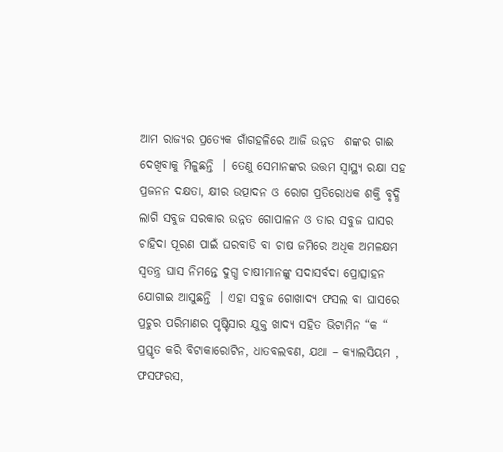ଆମ ରାଜ୍ୟର ପ୍ରତ୍ୟେକ ଗାଁଗହଳିରେ ଆଜି ଉନ୍ନତ  ଶଙ୍କର ଗାଈ  ଦେଖିବାକୁ ମିଳୁଛନ୍ତି  । ତେଣୁ ସେମାନଙ୍କର ଉତ୍ତମ ସ୍ୱାସ୍ଥ୍ୟ ରକ୍ଷା ସହ ପ୍ରଜନନ ଦକ୍ଷତା, କ୍ଷୀର ଉତ୍ପାଦନ ଓ ରୋଗ ପ୍ରତିରୋଧକ ଶକ୍ତି ବୃଦ୍ଧି ଲାଗି ସବୁଜ ସରକାର ଉନ୍ନତ ଗୋପାଳନ ଓ ତାର ସବୁଜ ଘାସର ଚାହିଦା ପୂରଣ ପାଇଁ ଘରବାଡି ବା ଚାଷ ଜମିରେ ଅଧିକ ଅମଳକ୍ଷମ ସ୍ଵତନ୍ତ୍ର ଘାସ ନିମନ୍ତେ ଦୁଗ୍ଧ ଚାଷୀମାନଙ୍କୁ ସଦାସର୍ବଦା ପ୍ରୋତ୍ସାହନ ଯୋଗାଇ ଆସୁଛନ୍ତି  । ଏହା ସବୁଜ ଗୋଖାଦ୍ୟ ଫସଲ ବା ଘାସରେ ପ୍ରଚୁର ପରିମାଣର ପୃଷ୍ଟିସାର ଯୁକ୍ତ ଖାଦ୍ୟ ସହିତ ଭିଟାମିନ “କ “ ପ୍ରସ୍ତୃତ କରି ବିଟାକାରୋଟିନ, ଧାତବଲବଣ, ଯଥା – କ୍ୟାଲସିୟମ , ଫସଫରସ,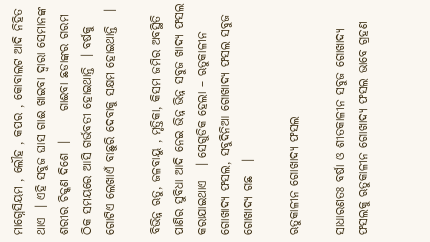ମାଗ୍ନେସିୟମ , ଲୌହ , କପର , କୋବାଲଟ ଆଦି ନିହିତ ଥାଏ  । ଏହି ସବୁଜ ଘାସ ଗାଈ ଖାଇବା ଦ୍ଵାରା ସେମାନଙ୍କ ଶରୀର ଚିକ୍କଣ ଦିଶେ  ।      ଗାଈବା ଛଡାଙ୍କର ଗରମ ଠିକ ସମୟରେ ଆସି ଗର୍ଭବତୀ ହୋଇଥାନ୍ତି  । ବର୍ଷକୁ ଗୋଟିଏ ଲେଖାଏଁ ବାଛୁରି ଦେବାକୁ ସକ୍ଷମ ହୋଇଥାନ୍ତି   ।

ବିଭିନ୍ନ ଋତୁ, ଜଳବାୟୁ , ମୃତ୍ତିକା, କିସମ ଜମିର ଅବସ୍ଥିତି ପାଣିର ସୁବିଧା ଆଦି ନେଇ ଭିନ୍ନ ଭିନ୍ନ ସବୁଜ ଖାଦ୍ୟ ଫସଲ କରାଯାଇଥାଏ   । ସେଗୁଡିକ ହେଲା – ଋତୁକାଳୀନ ଗୋଖାଦ୍ୟ ଫସଲ, ସବୁଦିନିଆ ଗୋଖାଦ୍ୟ ଫସଲ ସବୁଜ ଗୋଖାଦ୍ୟ ଗଛ   ।

ଋତୁକାଳୀନ ଗୋଖାଦ୍ୟ ଫସଲ

ସାଧାରଣତଃ ବର୍ଷା ଓ ଶୀତକାଳୀନ ସବୁଜ ଗୋଖାଦ୍ୟ ଫସଲକୁ ଋତୁକାଳୀନ ଗୋଖାଦ୍ୟ ଫସଲ ଭାବେ ଗ୍ରହଣ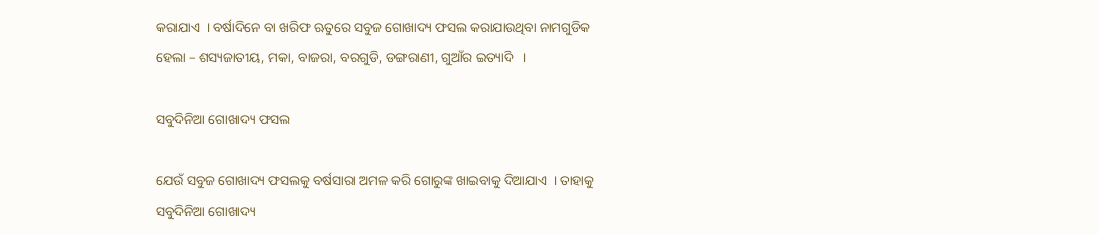କରାଯାଏ  । ବର୍ଷାଦିନେ ବା ଖରିଫ ଋତୁରେ ସବୁଜ ଗୋଖାଦ୍ୟ ଫସଲ କରାଯାଉଥିବା ନାମଗୁଡିକ ହେଲା – ଶସ୍ୟଜାତୀୟ, ମକା, ବାଜରା, ବରଗୁଡି, ଡଙ୍ଗରାଣୀ, ଗୁଆଁର ଇତ୍ୟାଦି   ।

ସବୁଦିନିଆ ଗୋଖାଦ୍ୟ ଫସଲ

ଯେଉଁ ସବୁଜ ଗୋଖାଦ୍ୟ ଫସଲକୁ ବର୍ଷସାରା ଅମଳ କରି ଗୋରୁଙ୍କ ଖାଇବାକୁ ଦିଆଯାଏ  । ତାହାକୁ ସବୁଦିନିଆ ଗୋଖାଦ୍ୟ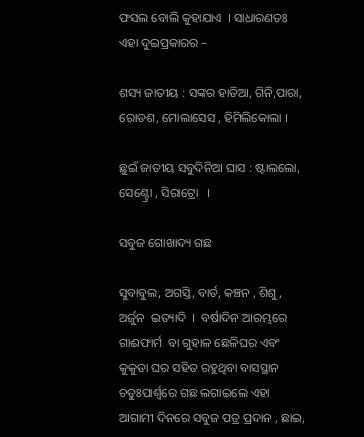ଫସଲ ବୋଲି କୁହାଯାଏ  । ସାଧାରଣତଃ ଏହା ଦୁଇପ୍ରକାରର –

ଶସ୍ୟ ଜାତୀୟ : ସଙ୍କର ହାତିଆ, ଗିନି,ପାରା, ରୋଡଶ, ମୋଲାସେସ , ହିମିଲିକୋଲା ।

ଛୁଇଁ ଜାତୀୟ ସବୁଦିନିଆ ଘାସ : ଷ୍ଟାଲଲୋ, ସେଣ୍ଟ୍ରୋ , ସିରାଟ୍ରୋ   ।

ସବୁଜ ଗୋଖାଦ୍ୟ ଗଛ

ସୁବାବୁଲ, ଅଗସ୍ତି, ବାର୍ଡ, କଞ୍ଚନ , ଶିଶୁ ,  ଅର୍ଜୁନ  ଇତ୍ୟାଦି  ।  ବର୍ଷାଦିନ ଆରମ୍ଭରେ ଗାଈଫାର୍ମ  ବା ଗୁହାଳ ଛେଳିଘର ଏବଂ କୁକୁଡା ଘର ସହିତ ରହୁଥିବା ବାସସ୍ଥାନ ଚତୁଃପାର୍ଶ୍ଵରେ ଗଛ ଲଗାଇଲେ ଏହା ଆଗାମୀ ଦିନରେ ସବୁଜ ପତ୍ର ପ୍ରଦାନ , ଛାଇ,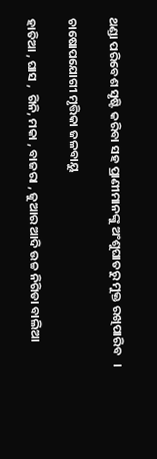ଥଣ୍ଡା ପରିବେଶ ସୃଷ୍ଟି କରିବା ସହ ପ୍ରାଣୀମାନଙ୍କୁ ଅଂଶୁଘାତରୁ ମୁକ୍ତ ରଖିପାରିବ   ।

ଚାଷୋପଯୋଗୀ ମୃତ୍ତିକା ଜଳବାୟୁ

ହାତିଆ , ଘାସ ,  ଗିନି, ମକା , ବାଜରା , ଜୁଆର ଆଦି ଉଚ୍ଚ ନିଗିଡା ବାଲିଆ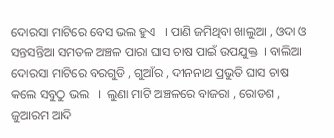ଦୋରସା ମାଟିରେ ବେସ ଭଲ ହୁଏ   । ପାଣି ଜମିଥିବା ଖାଲୁଆ , ଓଦା ଓ ସନ୍ତସନ୍ତିଆ ସମତଳ ଅଞ୍ଚଳ ପାରା ଘାସ ଚାଷ ପାଇଁ ଉପଯୁକ୍ତ  । ବାଲିଆ ଦୋରସା ମାଟିରେ ବରଗୁଡି , ଗୁଆଁର , ଦୀନନାଥ ପ୍ରଭୁତି ଘାସ ଚାଷ କଲେ ସବୁଠୁ ଭଲ   ।  ଲୁଣା ମାଟି ଅଞ୍ଚଳରେ ବାଜରା , ରୋଡଶ , ଜୁଆରମ ଆଦି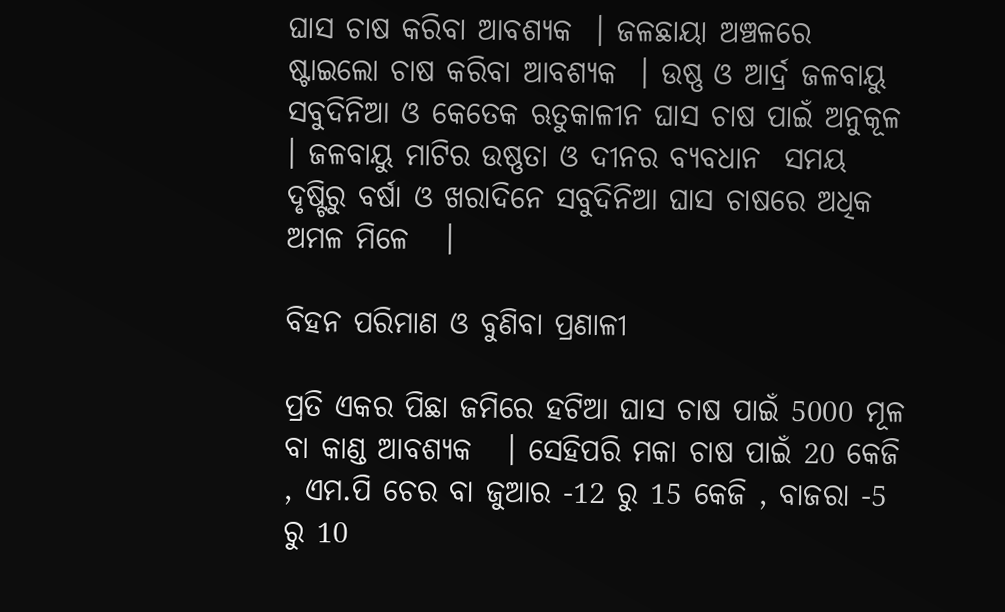ଘାସ ଚାଷ କରିବା ଆବଶ୍ୟକ  । ଜଳଛାୟା ଅଞ୍ଚଳରେ ଷ୍ଟାଇଲୋ ଚାଷ କରିବା ଆବଶ୍ୟକ  । ଉଷ୍ଣ ଓ ଆର୍ଦ୍ର ଜଳବାୟୁ ସବୁଦିନିଆ ଓ କେତେକ ଋତୁକାଳୀନ ଘାସ ଚାଷ ପାଇଁ ଅନୁକୂଳ  । ଜଳବାୟୁ ମାଟିର ଉଷ୍ଣତା ଓ ଦୀନର ବ୍ୟବଧାନ  ସମୟ ଦୃଷ୍ଟିରୁ ବର୍ଷା ଓ ଖରାଦିନେ ସବୁଦିନିଆ ଘାସ ଚାଷରେ ଅଧିକ ଅମଳ ମିଳେ   ।

ବିହନ ପରିମାଣ ଓ ବୁଣିବା ପ୍ରଣାଳୀ

ପ୍ରତି ଏକର ପିଛା ଜମିରେ ହଟିଆ ଘାସ ଚାଷ ପାଇଁ 5000 ମୂଳ ବା କାଣ୍ଡ ଆବଶ୍ୟକ   । ସେହିପରି ମକା ଚାଷ ପାଇଁ 20 କେଜି , ଏମ.ପି ଚେର ବା ଜୁଆର -12 ରୁ 15 କେଜି , ବାଜରା -5 ରୁ 10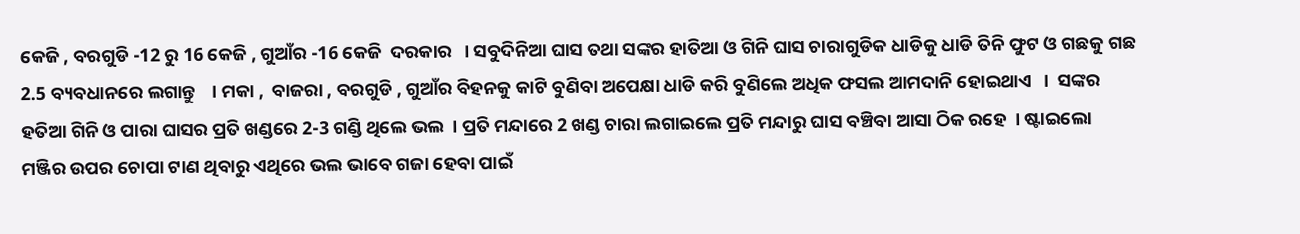କେଜି , ବରଗୁଡି -12 ରୁ 16 କେଜି , ଗୁଆଁର -16 କେଜି  ଦରକାର   । ସବୁଦିନିଆ ଘାସ ତଥା ସଙ୍କର ହାତିଆ ଓ ଗିନି ଘାସ ଚାରାଗୁଡିକ ଧାଡିକୁ ଧାଡି ତିନି ଫୁଟ ଓ ଗଛକୁ ଗଛ 2.5 ବ୍ୟବଧାନରେ ଲଗାନ୍ତୁ    । ମକା ,  ବାଜରା , ବରଗୁଡି , ଗୁଆଁର ବିହନକୁ କାଟି ବୁଣିବା ଅପେକ୍ଷା ଧାଡି କରି ବୁଣିଲେ ଅଧିକ ଫସଲ ଆମଦାନି ହୋଇଥାଏ   ।  ସଙ୍କର ହତିଆ ଗିନି ଓ ପାରା ଘାସର ପ୍ରତି ଖଣ୍ଡରେ 2-3 ଗଣ୍ଡି ଥିଲେ ଭଲ  । ପ୍ରତି ମନ୍ଦାରେ 2 ଖଣ୍ଡ ଚାରା ଲଗାଇଲେ ପ୍ରତି ମନ୍ଦାରୁ ଘାସ ବଞ୍ଚିବା ଆସା ଠିକ ରହେ  । ଷ୍ଟାଇଲୋ ମଞ୍ଜିର ଉପର ଚୋପା ଟାଣ ଥିବାରୁ ଏଥିରେ ଭଲ ଭାବେ ଗଜା ହେବା ପାଇଁ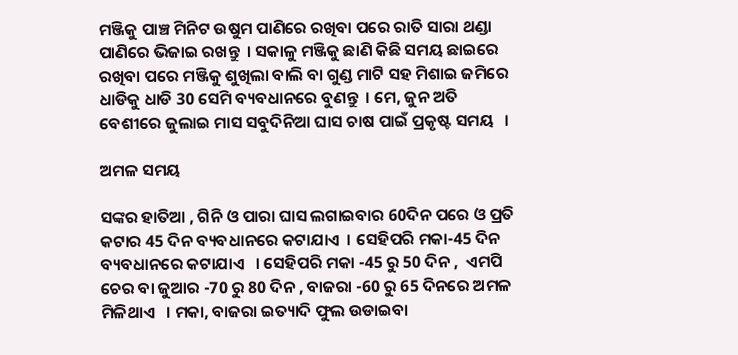ମଞ୍ଜିକୁ ପାଞ୍ଚ ମିନିଟ ଉଷୁମ ପାଣିରେ ରଖିବା ପରେ ରାତି ସାରା ଥଣ୍ଡା ପାଣିରେ ଭିଜାଇ ରଖନ୍ତୁ  । ସକାଳୁ ମଞ୍ଜିକୁ ଛାଣି କିଛି ସମୟ ଛାଇରେ ରଖିବା ପରେ ମଞ୍ଜିକୁ ଶୁଖିଲା ବାଲି ବା ଗୁଣ୍ଡ ମାଟି ସହ ମିଶାଇ ଜମିରେ ଧାଡିକୁ ଧାଡି 30 ସେମି ବ୍ୟବଧାନରେ ବୁଣନ୍ତୁ  । ମେ, ଜୁନ ଅତି ବେଶୀରେ ଜୁଲାଇ ମାସ ସବୁଦିନିଆ ଘାସ ଚାଷ ପାଇଁ ପ୍ରକୃଷ୍ଟ ସମୟ   ।

ଅମଳ ସମୟ

ସଙ୍କର ହାତିଆ , ଗିନି ଓ ପାରା ଘାସ ଲଗାଇବାର 60ଦିନ ପରେ ଓ ପ୍ରତି କଟାର 45 ଦିନ ବ୍ୟବଧାନରେ କଟାଯାଏ  । ସେହିପରି ମକା-45 ଦିନ ବ୍ୟବଧାନରେ କଟାଯାଏ   । ସେହିପରି ମକା -45 ରୁ 50 ଦିନ ,  ଏମପି ଚେର ବା ଜୁଆର -70 ରୁ 80 ଦିନ , ବାଜରା -60 ରୁ 65 ଦିନରେ ଅମଳ ମିଳିଥାଏ   । ମକା, ବାଜରା ଇତ୍ୟାଦି ଫୁଲ ଉଡାଇବା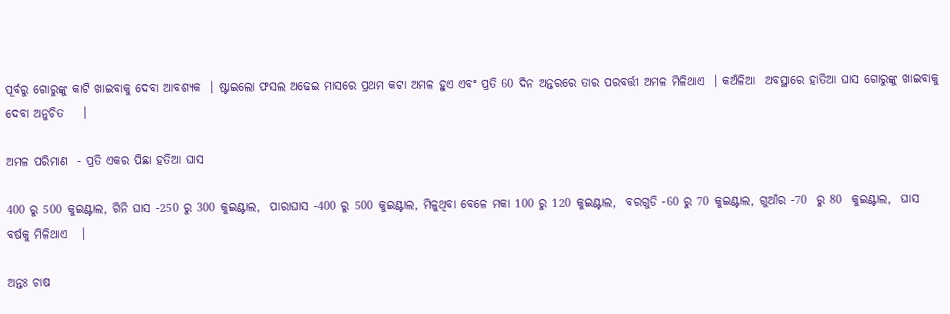ପୂର୍ବରୁ ଗୋରୁଙ୍କୁ କାଟି ଖାଇବାକୁ ଦେବା ଆବଶ୍ୟକ  । ଷ୍ଟାଇଲୋ ଫସଲ ଅଢେଇ ମାସରେ ପ୍ରଥମ କଟା ଅମଳ ହୁଏ ଏବଂ ପ୍ରତି 60 ଦିନ ଅନ୍ତରରେ ତାର ପରବର୍ତ୍ତୀ ଅମଳ ମିଳିଥାଏ  । କଅଁଳିଆ  ଅବସ୍ଥାରେ ହାତିଆ ଘାସ ଗୋରୁଙ୍କୁ ଖାଇବାକୁ ଦେବା ଅନୁଚିତ    ।

ଅମଳ ପରିମାଣ  - ପ୍ରତି ଏକର ପିଛା ହତିଆ ଘାସ

400 ରୁ 500 କୁଇଣ୍ଟାଲ, ଗିନି ଘାସ -250 ରୁ 300 କୁଇଣ୍ଟାଲ,  ପାରାଘାସ -400 ରୁ 500 କୁଇଣ୍ଟାଲ, ମିଳୁଥିବା ବେଳେ ମକା 100 ରୁ 120 କୁଇଣ୍ଟାଲ,  ବରଗୁଡି -60 ରୁ 70 କୁଇଣ୍ଟାଲ, ଗୁଆଁର -70  ରୁ 80  କୁଇଣ୍ଟାଲ,  ଘାସ ବର୍ଷକୁ ମିଳିଥାଏ   ।

ଅନ୍ତଃ ଚାଷ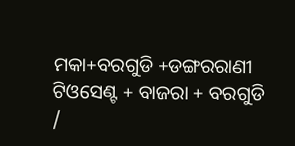ମକା+ବରଗୁଡି +ଡଙ୍ଗରରାଣୀ ଟିଓସେଣ୍ଟ + ବାଜରା + ବରଗୁଡି /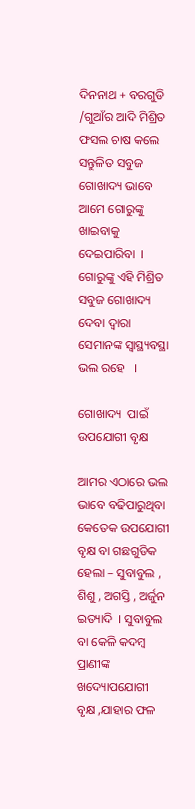ଦିନନାଥ + ବରଗୁଡି /ଗୁଆଁର ଆଦି ମିଶ୍ରିତ ଫସଲ ଚାଷ କଲେ ସନ୍ତୁଳିତ ସବୁଜ ଗୋଖାଦ୍ୟ ଭାବେ ଆମେ ଗୋରୁଙ୍କୁ ଖାଇବାକୁ ଦେଇପାରିବା  । ଗୋରୁଙ୍କୁ ଏହି ମିଶ୍ରିତ ସବୁଜ ଗୋଖାଦ୍ୟ ଦେବା ଦ୍ଵାରା ସେମାନଙ୍କ ସ୍ୱାସ୍ଥ୍ୟବସ୍ଥା ଭଲ ରହେ   ।

ଗୋଖାଦ୍ୟ  ପାଇଁ ଉପଯୋଗୀ ବୃକ୍ଷ

ଆମର ଏଠାରେ ଭଲ ଭାବେ ବଢିପାରୁଥିବା କେତେକ ଉପଯୋଗୀ ବୃକ୍ଷ ବା ଗଛଗୁଡିକ ହେଲା – ସୁବାବୁଲ , ଶିଶୁ , ଅଗସ୍ତି , ଅର୍ଜୁନ ଇତ୍ୟାଦି  । ସୁବାବୁଲ ବା କେଳି କଦମ୍ବ ପ୍ରାଣୀଙ୍କ ଖଦ୍ୟୋପଯୋଗୀ  ବୃକ୍ଷ ,ଯାହାର ଫଳ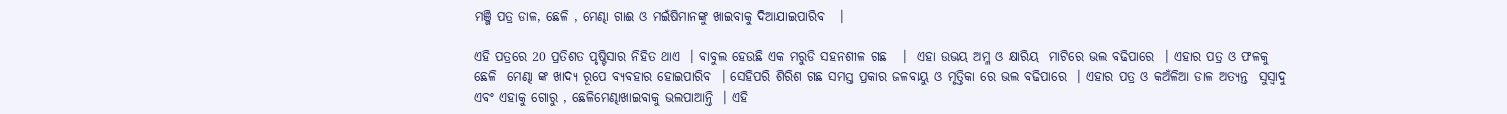ମଞ୍ଜି ପତ୍ର ଡାଳ, ଛେଳି , ମେଣ୍ଢା ଗାଈ ଓ ମଇଁଷିମାନଙ୍କୁ ଖାଇବାକୁ ଦିଆଯାଇପାରିବ   ।

ଏହି ପତ୍ରରେ 20 ପ୍ରତିଶତ ପୃଷ୍ଟିସାର ନିହିତ ଥାଏ  । ବାବୁଲ ହେଉଛି ଏକ ମରୁଡି ସହନଶୀଳ ଗଛ   ।  ଏହା ଉଭୟ ଅମ୍ଳ ଓ କ୍ଷାରିୟ  ମାଟିରେ ଭଲ ବଢିପାରେ  । ଏହାର ପତ୍ର ଓ ଫଳକୁ ଛେଳି  ମେଣ୍ଢା ଙ୍କ ଖାଦ୍ୟ ରୂପେ ବ୍ୟବହାର ହୋଇପାରିବ  । ସେହିପରି ଶିରିଶ ଗଛ ସମସ୍ତ ପ୍ରକାର ଜଳବାୟୁ ଓ ମୃତ୍ତିକା ରେ ଭଲ ବଢିପାରେ  । ଏହାର ପତ୍ର ଓ କଅଁଳିଆ ଡାଳ ଅତ୍ୟନ୍ତ  ସୁସ୍ଵାଦୁ ଏବଂ ଏହାକୁ ଗୋରୁ , ଛେଳିମେଣ୍ଢାଖାଇବାକୁ ଭଲପାଆନ୍ତି  । ଏହି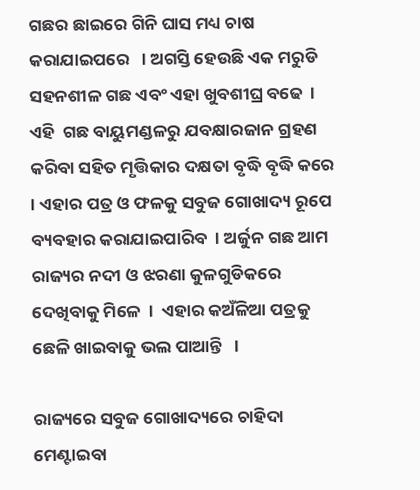ଗଛର ଛାଇରେ ଗିନି ଘାସ ମଧ୍ୟ ଚାଷ କରାଯାଇପରେ   । ଅଗସ୍ତି ହେଉଛି ଏକ ମରୁଡି ସହନଶୀଳ ଗଛ ଏବଂ ଏହା ଖୁବଶୀଘ୍ର ବଢେ  । ଏହି  ଗଛ ବାୟୁମଣ୍ଡଳରୁ ଯବକ୍ଷାରଜାନ ଗ୍ରହଣ କରିବା ସହିତ ମୃତ୍ତିକାର ଦକ୍ଷତା ବୃଦ୍ଧି ବୃଦ୍ଧି କରେ  । ଏହାର ପତ୍ର ଓ ଫଳକୁ ସବୁଜ ଗୋଖାଦ୍ୟ ରୂପେ ବ୍ୟବହାର କରାଯାଇପାରିବ  । ଅର୍ଜୁନ ଗଛ ଆମ ରାଜ୍ୟର ନଦୀ ଓ ଝରଣା କୁଳଗୁଡିକରେ ଦେଖିବାକୁ ମିଳେ  ।  ଏହାର କଅଁଳିଆ ପତ୍ରକୁ ଛେଳି ଖାଇବାକୁ ଭଲ ପାଆନ୍ତି   ।

ରାଜ୍ୟରେ ସବୁଜ ଗୋଖାଦ୍ୟରେ ଚାହିଦା ମେଣ୍ଟାଇବା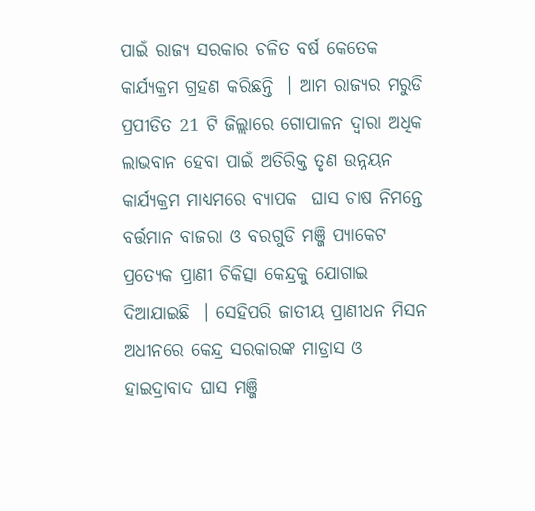ପାଇଁ ରାଜ୍ୟ ସରକାର ଚଳିତ ବର୍ଷ କେତେକ କାର୍ଯ୍ୟକ୍ରମ ଗ୍ରହଣ କରିଛନ୍ତି  । ଆମ ରାଜ୍ୟର ମରୁଡି ପ୍ରପୀଡିତ 21 ଟି ଜିଲ୍ଲାରେ ଗୋପାଳନ ଦ୍ଵାରା ଅଧିକ ଲାଭବାନ ହେବା ପାଇଁ ଅତିରିକ୍ତ ତୃଣ ଉନ୍ନୟନ କାର୍ଯ୍ୟକ୍ରମ ମାଧ୍ୟମରେ ବ୍ୟାପକ  ଘାସ ଚାଷ ନିମନ୍ତେ ବର୍ତ୍ତମାନ ବାଜରା ଓ ବରଗୁଡି ମଞ୍ଜି ପ୍ୟାକେଟ ପ୍ରତ୍ୟେକ ପ୍ରାଣୀ ଚିକିତ୍ସା କେନ୍ଦ୍ରକୁ ଯୋଗାଇ ଦିଆଯାଇଛି  । ସେହିପରି ଜାତୀୟ ପ୍ରାଣୀଧନ ମିସନ ଅଧୀନରେ କେନ୍ଦ୍ର ସରକାରଙ୍କ ମାଡ୍ରାସ ଓ ହାଇଦ୍ରାବାଦ ଘାସ ମଞ୍ଜି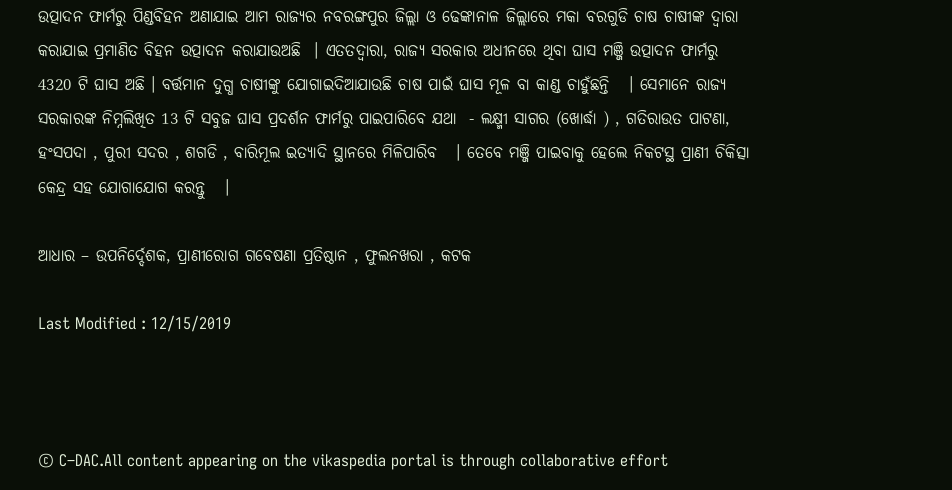ଉତ୍ପାଦନ ଫାର୍ମରୁ ପିଣ୍ଡବିହନ ଅଣାଯାଇ ଆମ ରାଜ୍ୟର ନବରଙ୍ଗପୁର ଜିଲ୍ଲା ଓ ଢେଙ୍କାନାଳ ଜିଲ୍ଲାରେ ମକା ବରଗୁଡି ଚାଷ ଚାଷୀଙ୍କ ଦ୍ଵାରା କରାଯାଇ ପ୍ରମାଣିତ ବିହନ ଉତ୍ପାଦନ କରାଯାଉଅଛି  । ଏତତଦ୍ଵାରା, ରାଜ୍ୟ ସରକାର ଅଧୀନରେ ଥିବା ଘାସ ମଞ୍ଜି ଉତ୍ପାଦନ ଫାର୍ମରୁ 4320 ଟି ଘାସ ଅଛି । ବର୍ତ୍ତମାନ ଦୁଗ୍ଧ ଚାଷୀଙ୍କୁ ଯୋଗାଇଦିଆଯାଉଛି ଚାଷ ପାଇଁ ଘାସ ମୂଳ ବା କାଣ୍ଡ ଚାହୁଁଛନ୍ତି   । ସେମାନେ ରାଜ୍ୟ ସରକାରଙ୍କ ନିମ୍ନଲିଖିତ 13 ଟି ସବୁଜ ଘାସ ପ୍ରଦର୍ଶନ ଫାର୍ମରୁ ପାଇପାରିବେ ଯଥା  - ଲକ୍ଷ୍ମୀ ସାଗର (ଖୋର୍ଦ୍ଧା ) , ଗତିରାଉତ ପାଟଣା, ହଂସପଦା , ପୁରୀ ସଦର , ଶଗଡି , ବାରିମୂଲ ଇତ୍ୟାଦି ସ୍ଥାନରେ ମିଳିପାରିବ   । ତେବେ ମଞ୍ଜି ପାଇବାକୁ ହେଲେ ନିକଟସ୍ଥ ପ୍ରାଣୀ ଚିକିତ୍ସା କେନ୍ଦ୍ର ସହ ଯୋଗାଯୋଗ କରନ୍ତୁ   ।

ଆଧାର – ଉପନିର୍ଦ୍ଦେଶକ, ପ୍ରାଣୀରୋଗ ଗବେଷଣା ପ୍ରତିଷ୍ଠାନ , ଫୁଲନଖରା , କଟକ

Last Modified : 12/15/2019



© C–DAC.All content appearing on the vikaspedia portal is through collaborative effort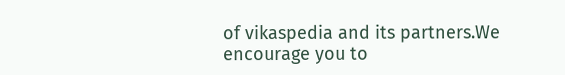of vikaspedia and its partners.We encourage you to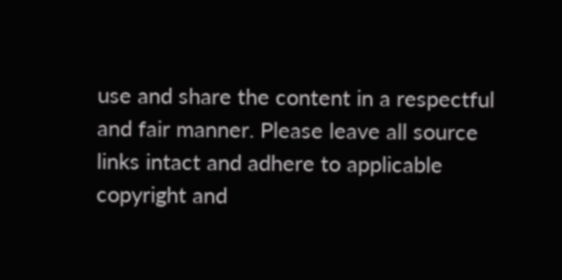use and share the content in a respectful and fair manner. Please leave all source links intact and adhere to applicable copyright and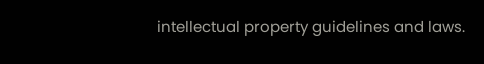intellectual property guidelines and laws.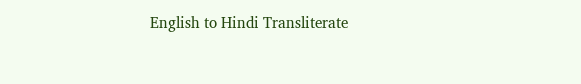English to Hindi Transliterate